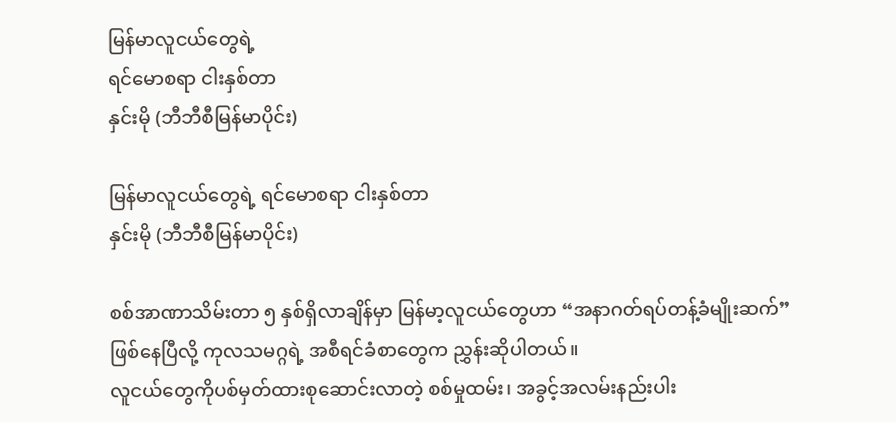မြန်မာလူငယ်တွေရဲ့
ရင်မောစရာ ငါးနှစ်တာ
နှင်းမို (ဘီဘီစီမြန်မာပိုင်း)

မြန်မာလူငယ်တွေရဲ့ ရင်မောစရာ ငါးနှစ်တာ
နှင်းမို (ဘီဘီစီမြန်မာပိုင်း)

စစ်အာဏာသိမ်းတာ ၅ နှစ်ရှိလာချိန်မှာ မြန်မာ့လူငယ်တွေဟာ “အနာဂတ်ရပ်တန့်ခံမျိုးဆက်” ဖြစ်နေပြီလို့ ကုလသမဂ္ဂရဲ့ အစီရင်ခံစာတွေက ညွှန်းဆိုပါတယ်။
လူငယ်တွေကိုပစ်မှတ်ထားစုဆောင်းလာတဲ့ စစ်မှုထမ်း၊ အခွင့်အလမ်းနည်းပါး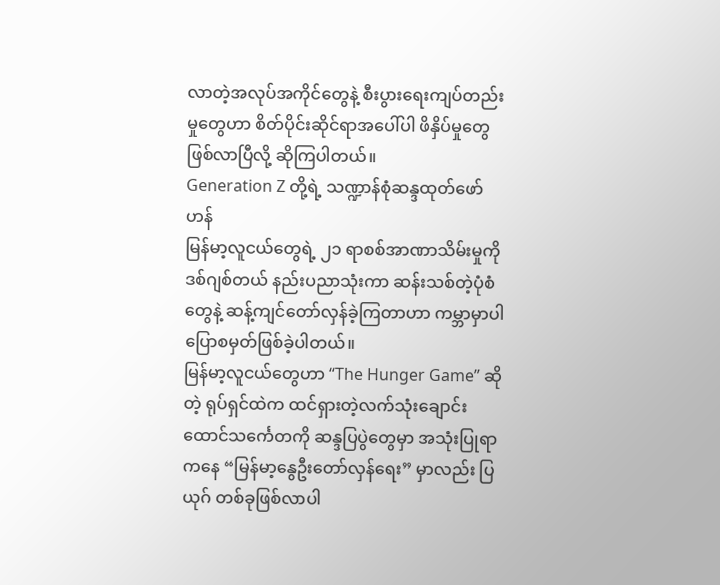လာတဲ့အလုပ်အကိုင်တွေနဲ့ စီးပွားရေးကျပ်တည်းမှုတွေဟာ စိတ်ပိုင်းဆိုင်ရာအပေါ်ပါ ဖိနှိပ်မှုတွေဖြစ်လာပြီလို့ ဆိုကြပါတယ်။
Generation Z တို့ရဲ့ သဏ္ဍာန်စုံဆန္ဒထုတ်ဖော်ဟန်
မြန်မာ့လူငယ်တွေရဲ့ ၂၁ ရာစစ်အာဏာသိမ်းမှုကို ဒစ်ဂျစ်တယ် နည်းပညာသုံးကာ ဆန်းသစ်တဲ့ပုံစံတွေနဲ့ ဆန့်ကျင်တော်လှန်ခဲ့ကြတာဟာ ကမ္ဘာမှာပါ ပြောစမှတ်ဖြစ်ခဲ့ပါတယ်။
မြန်မာ့လူငယ်တွေဟာ “The Hunger Game” ဆိုတဲ့ ရုပ်ရှင်ထဲက ထင်ရှားတဲ့လက်သုံးချောင်းထောင်သင်္ကေတကို ဆန္ဒပြပွဲတွေမှာ အသုံးပြုရာကနေ “မြန်မာ့နွေဦးတော်လှန်ရေး” မှာလည်း ပြယုဂ် တစ်ခုဖြစ်လာပါ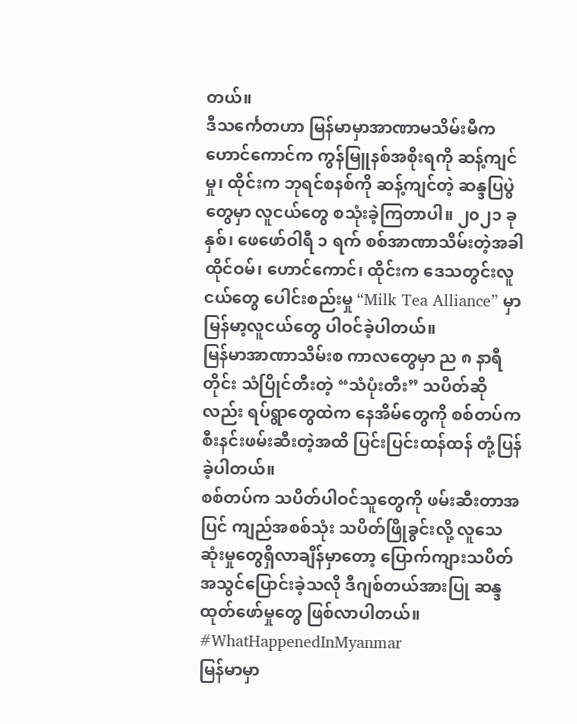တယ်။
ဒီသင်္ကေတဟာ မြန်မာမှာအာဏာမသိမ်းမီက ဟောင်ကောင်က ကွန်မြူနစ်အစိုးရကို ဆန့်ကျင်မှု၊ ထိုင်းက ဘုရင်စနစ်ကို ဆန့်ကျင်တဲ့ ဆန္ဒပြပွဲတွေမှာ လူငယ်တွေ စသုံးခဲ့ကြတာပါ။ ၂၀၂၁ ခုနှစ်၊ ဖေဖော်ဝါရီ ၁ ရက် စစ်အာဏာသိမ်းတဲ့အခါ ထိုင်ဝမ်၊ ဟောင်ကောင်၊ ထိုင်းက ဒေသတွင်းလူငယ်တွေ ပေါင်းစည်းမှု “Milk Tea Alliance” မှာ မြန်မာ့လူငယ်တွေ ပါဝင်ခဲ့ပါတယ်။
မြန်မာအာဏာသိမ်းစ ကာလတွေမှာ ည ၈ နာရီတိုင်း သံပြိုင်တီးတဲ့ “သံပုံးတီး” သပိတ်ဆိုလည်း ရပ်ရွာတွေထဲက နေအိမ်တွေကို စစ်တပ်က စီးနင်းဖမ်းဆီးတဲ့အထိ ပြင်းပြင်းထန်ထန် တုံ့ပြန်ခဲ့ပါတယ်။
စစ်တပ်က သပိတ်ပါဝင်သူတွေကို ဖမ်းဆီးတာအပြင် ကျည်အစစ်သုံး သပိတ်ဖြိုခွင်းလို့ လူသေဆုံးမှုတွေရှိလာချိန်မှာတော့ ပြောက်ကျားသပိတ်အသွင်ပြောင်းခဲ့သလို ဒီဂျစ်တယ်အားပြု ဆန္ဒထုတ်ဖော်မှုတွေ ဖြစ်လာပါတယ်။
#WhatHappenedInMyanmar
မြန်မာမှာ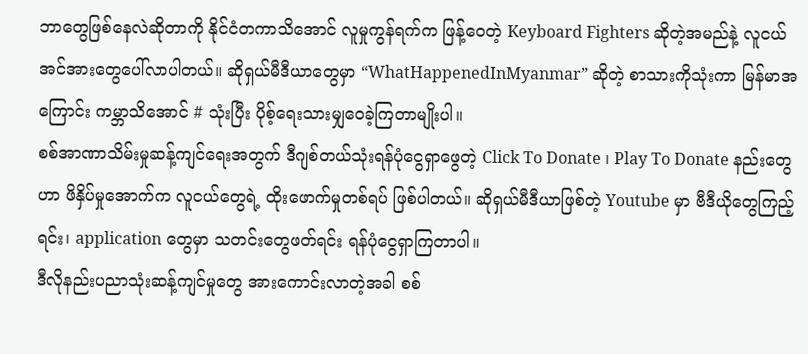ဘာတွေဖြစ်နေလဲဆိုတာကို နိုင်ငံတကာသိအောင် လူမှုကွန်ရက်က ဖြန့်ဝေတဲ့ Keyboard Fighters ဆိုတဲ့အမည်နဲ့ လူငယ်အင်အားတွေပေါ်လာပါတယ်။ ဆိုရှယ်မီဒီယာတွေမှာ “WhatHappenedInMyanmar” ဆိုတဲ့ စာသားကိုသုံးကာ မြန်မာအကြောင်း ကမ္ဘာသိအောင် # သုံးပြီး ပိုစ့်ရေးသားမျှဝေခဲ့ကြတာမျိုးပါ။
စစ်အာဏာသိမ်းမှုဆန့်ကျင်ရေးအတွက် ဒီဂျစ်တယ်သုံးရန်ပုံငွေရှာဖွေတဲ့ Click To Donate ၊ Play To Donate နည်းတွေဟာ ဖိနှိပ်မှုအောက်က လူငယ်တွေရဲ့ ထိုးဖောက်မှုတစ်ရပ် ဖြစ်ပါတယ်။ ဆိုရှယ်မီဒီယာဖြစ်တဲ့ Youtube မှာ ဗီဒီယိုတွေကြည့်ရင်း၊ application တွေမှာ သတင်းတွေဖတ်ရင်း ရန်ပုံငွေရှာကြတာပါ။
ဒီလိုနည်းပညာသုံးဆန့်ကျင်မှုတွေ အားကောင်းလာတဲ့အခါ စစ်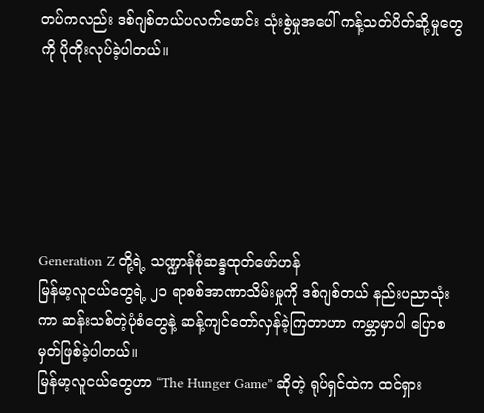တပ်ကလည်း ဒစ်ဂျစ်တယ်ပလက်ဖောင်း သုံးစွဲမှုအပေါ် ကန့်သတ်ပိတ်ဆို့မှုတွေကို ပိုတိုးလုပ်ခဲ့ပါတယ်။






Generation Z တို့ရဲ့ သဏ္ဍာန်စုံဆန္ဒထုတ်ဖော်ဟန်
မြန်မာ့လူငယ်တွေရဲ့ ၂၁ ရာစစ်အာဏာသိမ်းမှုကို ဒစ်ဂျစ်တယ် နည်းပညာသုံးကာ ဆန်းသစ်တဲ့ပုံစံတွေနဲ့ ဆန့်ကျင်တော်လှန်ခဲ့ကြတာဟာ ကမ္ဘာမှာပါ ပြောစမှတ်ဖြစ်ခဲ့ပါတယ်။
မြန်မာ့လူငယ်တွေဟာ “The Hunger Game” ဆိုတဲ့ ရုပ်ရှင်ထဲက ထင်ရှား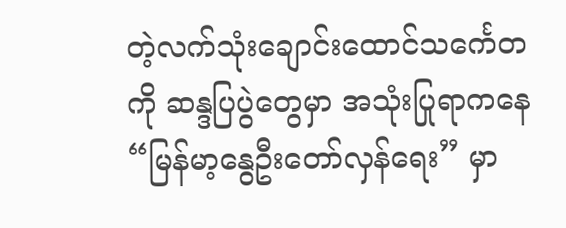တဲ့လက်သုံးချောင်းထောင်သင်္ကေတကို ဆန္ဒပြပွဲတွေမှာ အသုံးပြုရာကနေ “မြန်မာ့နွေဦးတော်လှန်ရေး” မှာ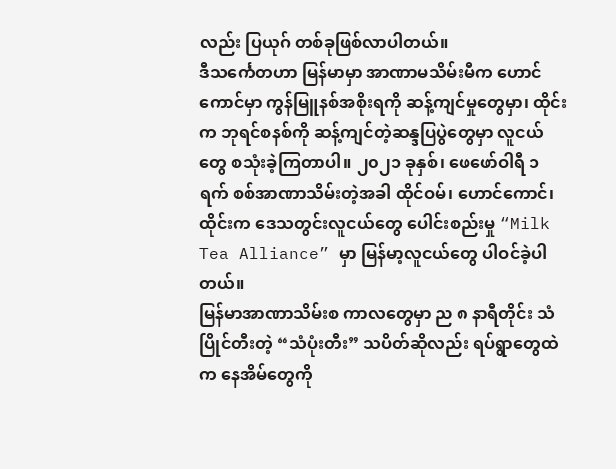လည်း ပြယုဂ် တစ်ခုဖြစ်လာပါတယ်။
ဒီသင်္ကေတဟာ မြန်မာမှာ အာဏာမသိမ်းမီက ဟောင်ကောင်မှာ ကွန်မြူနစ်အစိုးရကို ဆန့်ကျင်မှုတွေမှာ၊ ထိုင်းက ဘုရင်စနစ်ကို ဆန့်ကျင်တဲ့ဆန္ဒပြပွဲတွေမှာ လူငယ်တွေ စသုံးခဲ့ကြတာပါ။ ၂၀၂၁ ခုနှစ်၊ ဖေဖော်ဝါရီ ၁ ရက် စစ်အာဏာသိမ်းတဲ့အခါ ထိုင်ဝမ်၊ ဟောင်ကောင်၊ ထိုင်းက ဒေသတွင်းလူငယ်တွေ ပေါင်းစည်းမှု “Milk Tea Alliance” မှာ မြန်မာ့လူငယ်တွေ ပါဝင်ခဲ့ပါတယ်။
မြန်မာအာဏာသိမ်းစ ကာလတွေမှာ ည ၈ နာရီတိုင်း သံပြိုင်တီးတဲ့ “သံပုံးတီး” သပိတ်ဆိုလည်း ရပ်ရွာတွေထဲက နေအိမ်တွေကို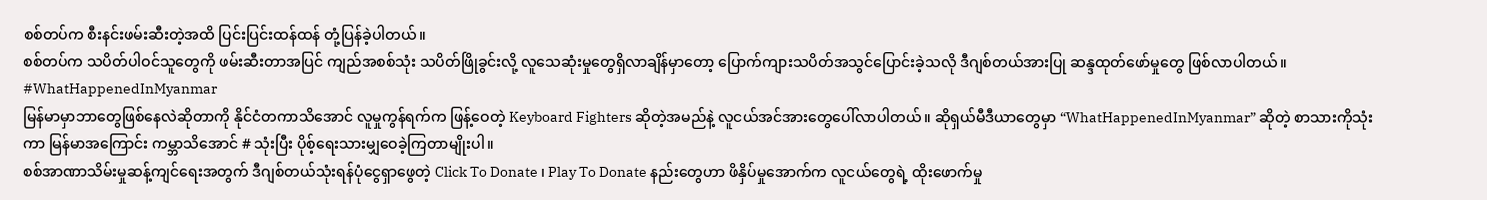စစ်တပ်က စီးနင်းဖမ်းဆီးတဲ့အထိ ပြင်းပြင်းထန်ထန် တုံ့ပြန်ခဲ့ပါတယ်။
စစ်တပ်က သပိတ်ပါဝင်သူတွေကို ဖမ်းဆီးတာအပြင် ကျည်အစစ်သုံး သပိတ်ဖြိုခွင်းလို့ လူသေဆုံးမှုတွေရှိလာချိန်မှာတော့ ပြောက်ကျားသပိတ်အသွင်ပြောင်းခဲ့သလို ဒီဂျစ်တယ်အားပြု ဆန္ဒထုတ်ဖော်မှုတွေ ဖြစ်လာပါတယ်။
#WhatHappenedInMyanmar
မြန်မာမှာဘာတွေဖြစ်နေလဲဆိုတာကို နိုင်ငံတကာသိအောင် လူမှုကွန်ရက်က ဖြန့်ဝေတဲ့ Keyboard Fighters ဆိုတဲ့အမည်နဲ့ လူငယ်အင်အားတွေပေါ်လာပါတယ်။ ဆိုရှယ်မီဒီယာတွေမှာ “WhatHappenedInMyanmar” ဆိုတဲ့ စာသားကိုသုံးကာ မြန်မာအကြောင်း ကမ္ဘာသိအောင် # သုံးပြီး ပိုစ့်ရေးသားမျှဝေခဲ့ကြတာမျိုးပါ။
စစ်အာဏာသိမ်းမှုဆန့်ကျင်ရေးအတွက် ဒီဂျစ်တယ်သုံးရန်ပုံငွေရှာဖွေတဲ့ Click To Donate ၊ Play To Donate နည်းတွေဟာ ဖိနှိပ်မှုအောက်က လူငယ်တွေရဲ့ ထိုးဖောက်မှု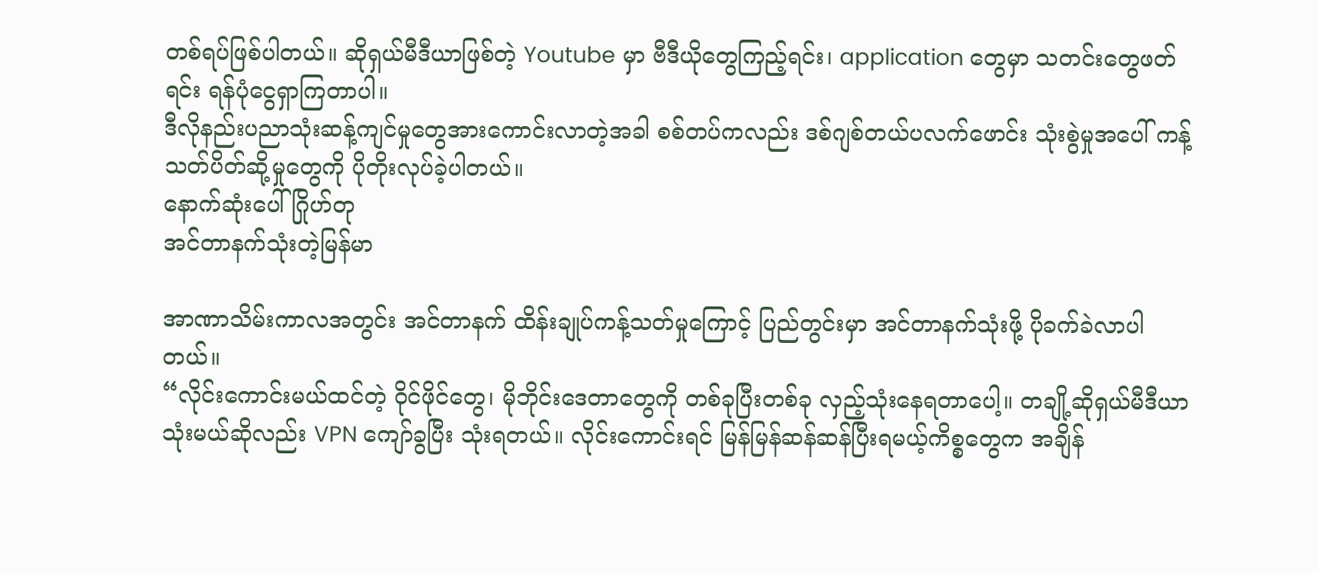တစ်ရပ်ဖြစ်ပါတယ်။ ဆိုရှယ်မီဒီယာဖြစ်တဲ့ Youtube မှာ ဗီဒီယိုတွေကြည့်ရင်း၊ application တွေမှာ သတင်းတွေဖတ်ရင်း ရန်ပုံငွေရှာကြတာပါ။
ဒီလိုနည်းပညာသုံးဆန့်ကျင်မှုတွေအားကောင်းလာတဲ့အခါ စစ်တပ်ကလည်း ဒစ်ဂျစ်တယ်ပလက်ဖောင်း သုံးစွဲမှုအပေါ် ကန့်သတ်ပိတ်ဆို့မှုတွေကို ပိုတိုးလုပ်ခဲ့ပါတယ်။
နောက်ဆုံးပေါ် ဂြိုဟ်တု
အင်တာနက်သုံးတဲ့မြန်မာ

အာဏာသိမ်းကာလအတွင်း အင်တာနက် ထိန်းချုပ်ကန့်သတ်မှုကြောင့် ပြည်တွင်းမှာ အင်တာနက်သုံးဖို့ ပိုခက်ခဲလာပါတယ်။
“လိုင်းကောင်းမယ်ထင်တဲ့ ဝိုင်ဖိုင်တွေ၊ မိုဘိုင်းဒေတာတွေကို တစ်ခုပြီးတစ်ခု လှည့်သုံးနေရတာပေါ့။ တချို့ဆိုရှယ်မီဒီယာသုံးမယ်ဆိုလည်း VPN ကျော်ခွပြီး သုံးရတယ်။ လိုင်းကောင်းရင် မြန်မြန်ဆန်ဆန်ပြီးရမယ့်ကိစ္စတွေက အချိန်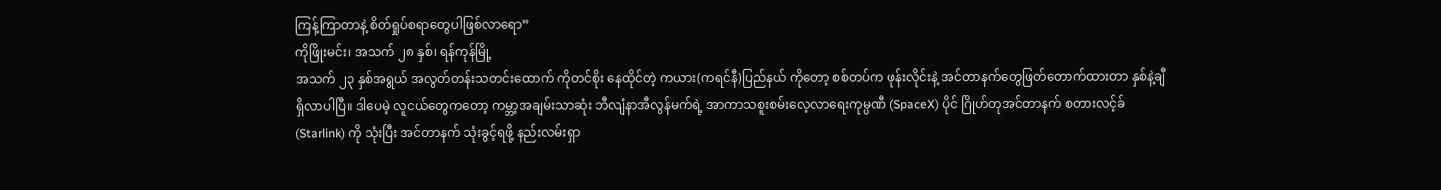ကြန့်ကြာတာနဲ့ စိတ်ရှုပ်စရာတွေပါဖြစ်လာရော”
ကိုဖြိုးမင်း၊ အသက် ၂၈ နှစ်၊ ရန်ကုန်မြို့
အသက် ၂၃ နှစ်အရွယ် အလွတ်တန်းသတင်းထောက် ကိုတင်စိုး နေထိုင်တဲ့ ကယား(ကရင်နီ)ပြည်နယ် ကိုတော့ စစ်တပ်က ဖုန်းလိုင်းနဲ့ အင်တာနက်တွေဖြတ်တောက်ထားတာ နှစ်နဲ့ချီရှိလာပါပြီ။ ဒါပေမဲ့ လူငယ်တွေကတော့ ကမ္ဘာ့အချမ်းသာဆုံး ဘီလျံနာအီလွန်မက်ရဲ့ အာကာသစူးစမ်းလေ့လာရေးကုမ္ပဏီ (SpaceX) ပိုင် ဂြိုဟ်တုအင်တာနက် စတားလင့်ခ် (Starlink) ကို သုံးပြီး အင်တာနက် သုံးခွင့်ရဖို့ နည်းလမ်းရှာ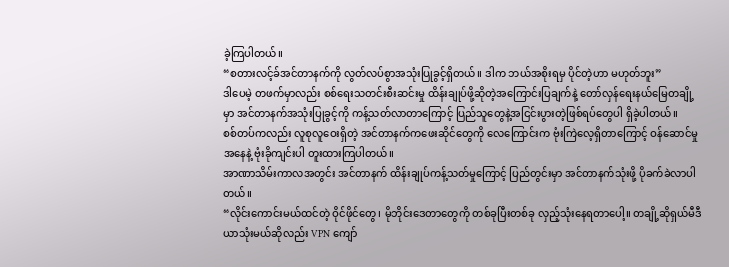ခဲ့ကြပါတယ်။
“စတားလင့်ခ်အင်တာနက်ကို လွတ်လပ်စွာအသုံးပြုခွင့်ရှိတယ်။ ဒါက ဘယ်အစိုးရမှ ပိုင်တဲ့ဟာ မဟုတ်ဘူး”
ဒါပေမဲ့ တဖက်မှာလည်း စစ်ရေးသတင်းစီးဆင်းမှု ထိန်းချုပ်ဖို့ဆိုတဲ့အကြောင်းပြချက်နဲ့ တော်လှန်ရေးနယ်မြေတချို့မှာ အင်တာနက်အသုံးပြုခွင့်ကို ကန့်သတ်လာတာကြောင့် ပြည်သူတွေနဲ့အငြင်းပွားတဲ့ဖြစ်ရပ်တွေပါ ရှိခဲ့ပါတယ်။
စစ်တပ်ကလည်း လူစုလူဝေးရှိတဲ့ အင်တာနက်ကဖေးဆိုင်တွေကို လေကြောင်းက ဗုံးကြဲလေ့ရှိတာကြောင့် ဝန်ဆောင်မှုအနေနဲ့ ဗုံးခိုကျင်းပါ တူးထားကြပါတယ်။
အာဏာသိမ်းကာလအတွင်း အင်တာနက် ထိန်းချုပ်ကန့်သတ်မှုကြောင့် ပြည်တွင်းမှာ အင်တာနက်သုံးဖို့ ပိုခက်ခဲလာပါတယ်။
“လိုင်းကောင်းမယ်ထင်တဲ့ ဝိုင်ဖိုင်တွေ၊ မိုဘိုင်းဒေတာတွေကို တစ်ခုပြီးတစ်ခု လှည့်သုံးနေရတာပေါ့။ တချို့ဆိုရှယ်မီဒီယာသုံးမယ်ဆိုလည်း VPN ကျော်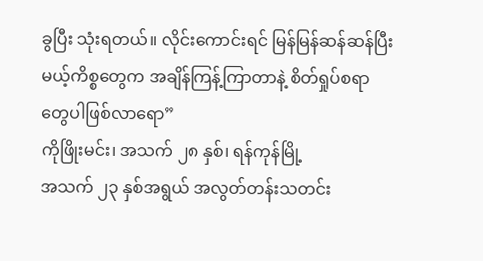ခွပြီး သုံးရတယ်။ လိုင်းကောင်းရင် မြန်မြန်ဆန်ဆန်ပြီးမယ့်ကိစ္စတွေက အချိန်ကြန့်ကြာတာနဲ့ စိတ်ရှုပ်စရာတွေပါဖြစ်လာရော”
ကိုဖြိုးမင်း၊ အသက် ၂၈ နှစ်၊ ရန်ကုန်မြို့
အသက် ၂၃ နှစ်အရွယ် အလွတ်တန်းသတင်း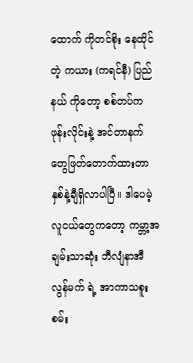ထောက် ကိုတင်စိုး နေထိုင်တဲ့ ကယား (ကရင်နီ) ပြည်နယ် ကိုတော့ စစ်တပ်က ဖုန်းလိုင်းနဲ့ အင်တာနက်တွေဖြတ်တောက်ထားတာ နှစ်နဲ့ချီရှိလာပါပြီ။ ဒါပေမဲ့ လူငယ်တွေကတော့ ကမ္ဘာ့အချမ်းသာဆုံး ဘီလျံနာအီလွန်မက် ရဲ့ အာကာသစူးစမ်း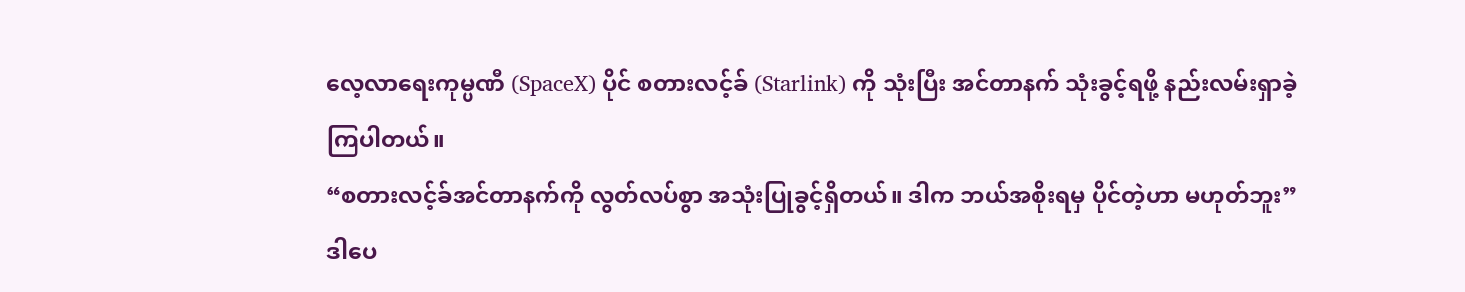လေ့လာရေးကုမ္ပဏီ (SpaceX) ပိုင် စတားလင့်ခ် (Starlink) ကို သုံးပြီး အင်တာနက် သုံးခွင့်ရဖို့ နည်းလမ်းရှာခဲ့ကြပါတယ်။
“စတားလင့်ခ်အင်တာနက်ကို လွတ်လပ်စွာ အသုံးပြုခွင့်ရှိတယ်။ ဒါက ဘယ်အစိုးရမှ ပိုင်တဲ့ဟာ မဟုတ်ဘူး”
ဒါပေ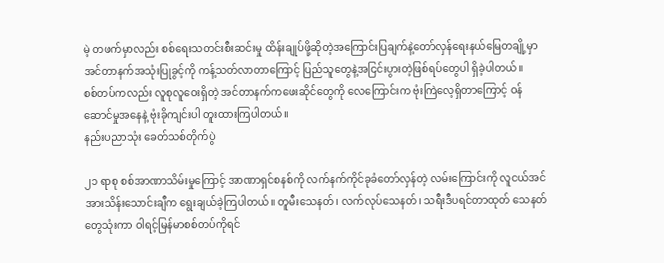မဲ့ တဖက်မှာလည်း စစ်ရေးသတင်းစီးဆင်းမှု ထိန်းချုပ်ဖို့ဆိုတဲ့အကြောင်းပြချက်နဲ့တော်လှန်ရေးနယ်မြေတချို့မှာ အင်တာနက်အသုံးပြုခွင့်ကို ကန့်သတ်လာတာကြောင့် ပြည်သူတွေနဲ့အငြင်းပွားတဲ့ဖြစ်ရပ်တွေပါ ရှိခဲ့ပါတယ်။
စစ်တပ်ကလည်း လူစုလူဝေးရှိတဲ့ အင်တာနက်ကဖေးဆိုင်တွေကို လေကြောင်းက ဗုံးကြဲလေ့ရှိတာကြောင့် ဝန်ဆောင်မှုအနေနဲ့ ဗုံးခိုကျင်းပါ တူးထားကြပါတယ်။
နည်းပညာသုံး ခေတ်သစ်တိုက်ပွဲ

၂၁ ရာစု စစ်အာဏာသိမ်းမှုကြောင့် အာဏာရှင်စနစ်ကို လက်နက်ကိုင်ခုခံတော်လှန်တဲ့ လမ်းကြောင်းကို လူငယ်အင်အားသိန်းသောင်းချီက ရွေးချယ်ခဲ့ကြပါတယ်။ တူမီးသေနတ်၊ လက်လုပ်သေနတ်၊ သရီးဒီပရင်တာထုတ် သေနတ်တွေသုံးကာ ဝါရင့်မြန်မာစစ်တပ်ကိုရင်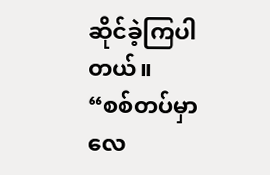ဆိုင်ခဲ့ကြပါတယ်။
“စစ်တပ်မှာ လေ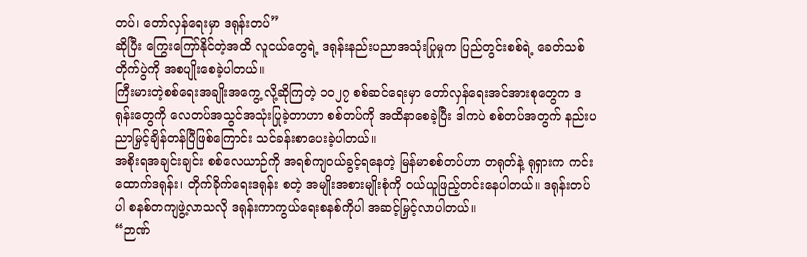တပ်၊ တော်လှန်ရေးမှာ ဒရုန်းတပ်”
ဆိုပြီး ကြွေးကြော်နိုင်တဲ့အထိ လူငယ်တွေရဲ့ ဒရုန်းနည်းပညာအသုံးပြုမှုက ပြည်တွင်းစစ်ရဲ့ ခေတ်သစ်တိုက်ပွဲကို အစပျိုးစေခဲ့ပါတယ်။
ကြီးမားတဲ့စစ်ရေးအချိုးအကွေ့ လို့ဆိုကြတဲ့ ၁၀၂၇ စစ်ဆင်ရေးမှာ တော်လှန်ရေးအင်အားစုတွေက ဒရုန်းတွေကို လေတပ်အသွင်အသုံးပြုခဲ့တာဟာ စစ်တပ်ကို အထိနာစေခဲ့ပြီး ဒါကပဲ စစ်တပ်အတွက် နည်းပညာမြှင့်ချိန်တန်ပြီဖြစ်ကြောင်း သင်ခန်းစာပေးခဲ့ပါတယ်။
အစိုးရအချင်းချင်း စစ်လေယာဉ်ကို အရစ်ကျဝယ်ခွင့်ရနေတဲ့ မြန်မာစစ်တပ်ဟာ တရုတ်နဲ့ ရုရှားက ကင်းထောက်ဒရုန်း၊ တိုက်ခိုက်ရေးဒရုန်း စတဲ့ အမျိုးအစားမျိုးစုံကို ဝယ်ယူဖြည့်တင်းနေပါတယ်။ ဒရုန်းတပ်ပါ စနစ်တကျဖွဲ့လာသလို ဒရုန်းကာကွယ်ရေးစနစ်ကိုပါ အဆင့်မြှင့်လာပါတယ်။
“ဉာဏ်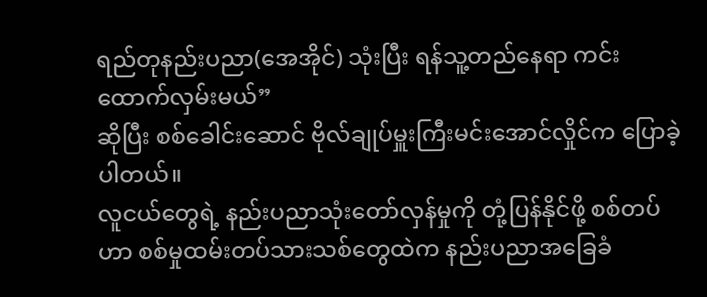ရည်တုနည်းပညာ(အေအိုင်) သုံးပြီး ရန်သူ့တည်နေရာ ကင်းထောက်လှမ်းမယ်”
ဆိုပြီး စစ်ခေါင်းဆောင် ဗိုလ်ချုပ်မှူးကြီးမင်းအောင်လှိုင်က ပြောခဲ့ပါတယ်။
လူငယ်တွေရဲ့ နည်းပညာသုံးတော်လှန်မှုကို တုံ့ပြန်နိုင်ဖို့ စစ်တပ်ဟာ စစ်မှုထမ်းတပ်သားသစ်တွေထဲက နည်းပညာအခြေခံ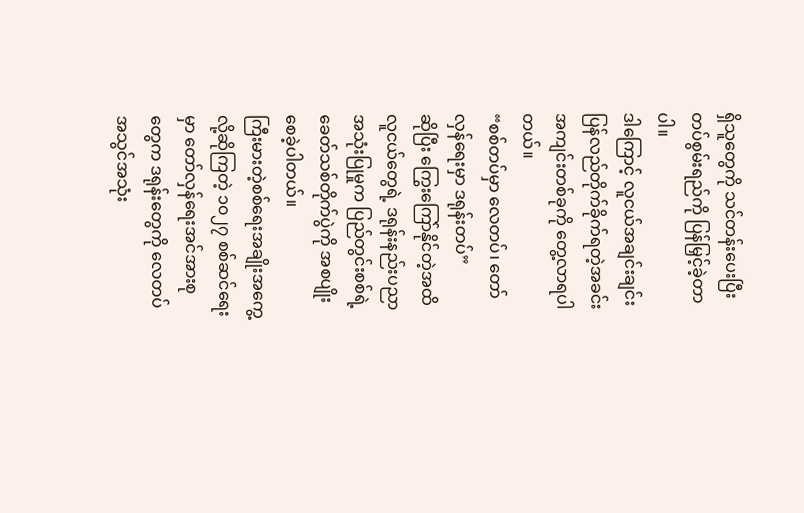ရှိသူတွေကို သင်တန်းပေးပြီး တပ်စွမ်းရည်ကို ပြန်မြှင့်ခဲ့တာပါ။
ဒါကြောင့် လူငယ်အချင်းချင်း ပြန်လည်တိုက်ခိုက်ရတဲ့အခင်းအကျင်းတစ်ခုကို တွေ့လာရပါတယ်။
“စစ်တပ်မှာ လေတပ်၊ တော်လှန်ရေးမှာ ဒရုန်းတပ်”
ဆိုပြီး ကြွေးကြော်နိုင်တဲ့အထိ လူငယ်တွေရဲ့ ဒရုန်းနည်းပညာအသုံးပြုမှုက ပြည်တွင်းစစ်ရဲ့ ခေတ်သစ်တိုက်ပွဲကို အစပျိုးစေခဲ့ပါတယ်။
ကြီးမားတဲ့စစ်ရေးအချိုးအကွေ့လို့ဆိုကြတဲ့ ၁၀၂၇ စစ်ဆင်ရေးမှာ တော်လှန်ရေးအင်အားစုတွေက ဒရုန်းတွေကို လေတပ်အသွင်အသုံး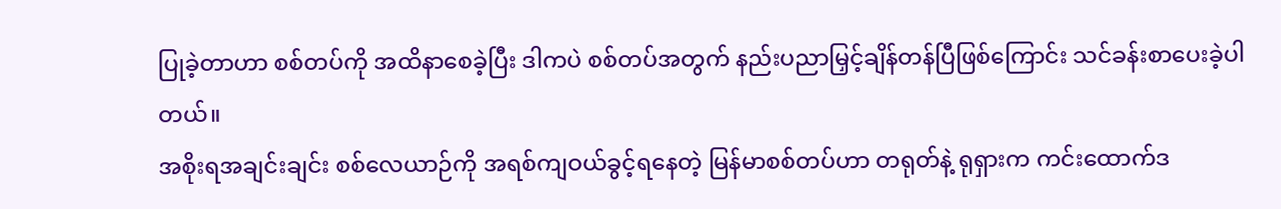ပြုခဲ့တာဟာ စစ်တပ်ကို အထိနာစေခဲ့ပြီး ဒါကပဲ စစ်တပ်အတွက် နည်းပညာမြှင့်ချိန်တန်ပြီဖြစ်ကြောင်း သင်ခန်းစာပေးခဲ့ပါတယ်။
အစိုးရအချင်းချင်း စစ်လေယာဉ်ကို အရစ်ကျဝယ်ခွင့်ရနေတဲ့ မြန်မာစစ်တပ်ဟာ တရုတ်နဲ့ ရုရှားက ကင်းထောက်ဒ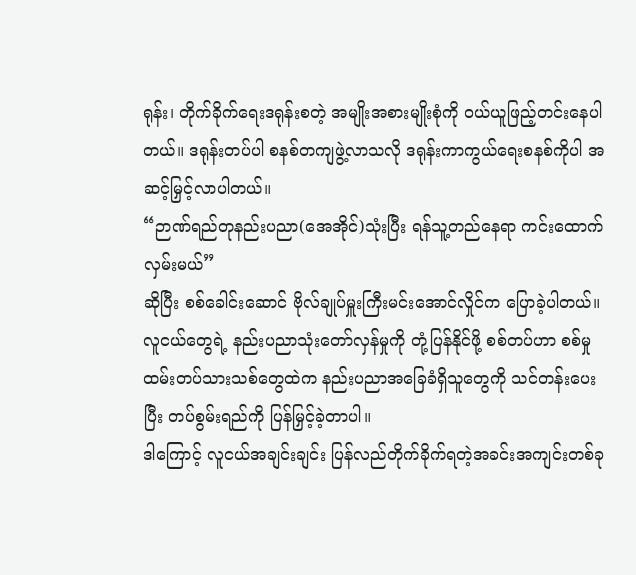ရုန်း၊ တိုက်ခိုက်ရေးဒရုန်းစတဲ့ အမျိုးအစားမျိုးစုံကို ဝယ်ယူဖြည့်တင်းနေပါတယ်။ ဒရုန်းတပ်ပါ စနစ်တကျဖွဲ့လာသလို ဒရုန်းကာကွယ်ရေးစနစ်ကိုပါ အဆင့်မြှင့်လာပါတယ်။
“ဉာဏ်ရည်တုနည်းပညာ(အေအိုင်)သုံးပြီး ရန်သူ့တည်နေရာ ကင်းထောက်လှမ်းမယ်”
ဆိုပြီး စစ်ခေါင်းဆောင် ဗိုလ်ချုပ်မှူးကြီးမင်းအောင်လှိုင်က ပြောခဲ့ပါတယ်။
လူငယ်တွေရဲ့ နည်းပညာသုံးတော်လှန်မှုကို တုံ့ပြန်နိုင်ဖို့ စစ်တပ်ဟာ စစ်မှုထမ်းတပ်သားသစ်တွေထဲက နည်းပညာအခြေခံရှိသူတွေကို သင်တန်းပေးပြီး တပ်စွမ်းရည်ကို ပြန်မြှင့်ခဲ့တာပါ။
ဒါကြောင့် လူငယ်အချင်းချင်း ပြန်လည်တိုက်ခိုက်ရတဲ့အခင်းအကျင်းတစ်ခု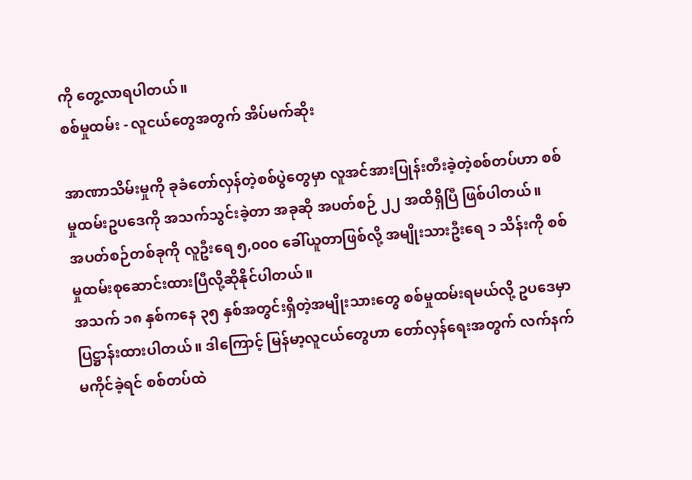ကို တွေ့လာရပါတယ်။
စစ်မှုထမ်း - လူငယ်တွေအတွက် အိပ်မက်ဆိုး

အာဏာသိမ်းမှုကို ခုခံတော်လှန်တဲ့စစ်ပွဲတွေမှာ လူအင်အားပြုန်းတီးခဲ့တဲ့စစ်တပ်ဟာ စစ်မှုထမ်းဥပဒေကို အသက်သွင်းခဲ့တာ အခုဆို အပတ်စဉ် ၂၂ အထိရှိပြီ ဖြစ်ပါတယ်။
အပတ်စဉ်တစ်ခုကို လူဦးရေ ၅,၀၀၀ ခေါ်ယူတာဖြစ်လို့ အမျိုးသားဦးရေ ၁ သိန်းကို စစ်မှုထမ်းစုဆောင်းထားပြီလို့ဆိုနိုင်ပါတယ်။
အသက် ၁၈ နှစ်ကနေ ၃၅ နှစ်အတွင်းရှိတဲ့အမျိုးသားတွေ စစ်မှုထမ်းရမယ်လို့ ဥပဒေမှာ ပြဋ္ဌာန်းထားပါတယ်။ ဒါကြောင့် မြန်မာ့လူငယ်တွေဟာ တော်လှန်ရေးအတွက် လက်နက်မကိုင်ခဲ့ရင် စစ်တပ်ထဲ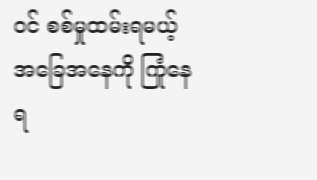ဝင် စစ်မှုထမ်းရမယ့်အခြေအနေကို ကြုံနေရ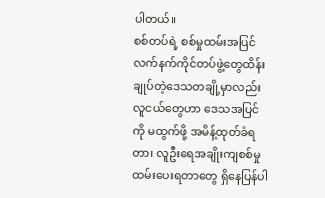ပါတယ်။
စစ်တပ်ရဲ့ စစ်မှုထမ်းအပြင် လက်နက်ကိုင်တပ်ဖွဲ့တွေထိန်းချုပ်တဲ့ဒေသတချို့မှာလည်း လူငယ်တွေဟာ ဒေသအပြင်ကို မထွက်ဖို့ အမိန့်ထုတ်ခံရတာ၊ လူဦးရေအချိုးကျစစ်မှုထမ်းပေးရတာတွေ ရှိနေပြန်ပါ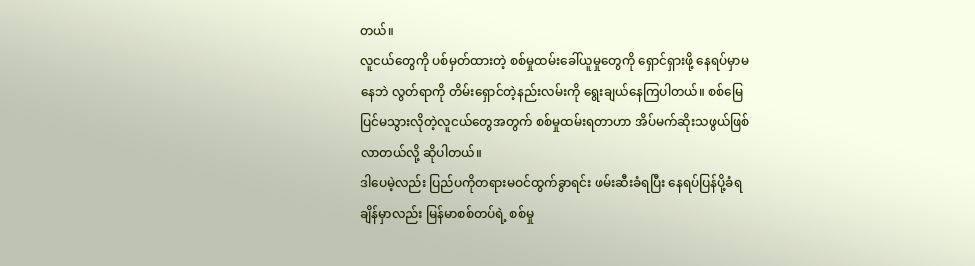တယ်။
လူငယ်တွေကို ပစ်မှတ်ထားတဲ့ စစ်မှုထမ်းခေါ်ယူမှုတွေကို ရှောင်ရှားဖို့ နေရပ်မှာမနေဘဲ လွတ်ရာကို တိမ်းရှောင်တဲ့နည်းလမ်းကို ရွေးချယ်နေကြပါတယ်။ စစ်မြေပြင်မသွားလိုတဲ့လူငယ်တွေအတွက် စစ်မှုထမ်းရတာဟာ အိပ်မက်ဆိုးသဖွယ်ဖြစ်လာတယ်လို့ ဆိုပါတယ်။
ဒါပေမဲ့လည်း ပြည်ပကိုတရားမဝင်ထွက်ခွာရင်း ဖမ်းဆီးခံရပြီး နေရပ်ပြန်ပို့ခံရချိန်မှာလည်း မြန်မာစစ်တပ်ရဲ့ စစ်မှု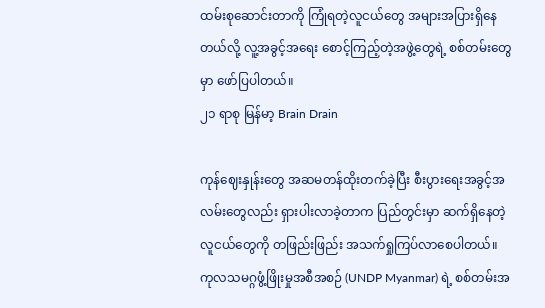ထမ်းစုဆောင်းတာကို ကြုံရတဲ့လူငယ်တွေ အများအပြားရှိနေတယ်လို့ လူ့အခွင့်အရေး စောင့်ကြည့်တဲ့အဖွဲ့တွေရဲ့ စစ်တမ်းတွေမှာ ဖော်ပြပါတယ်။
၂၁ ရာစု မြန်မာ့ Brain Drain

ကုန်ဈေးနှုန်းတွေ အဆမတန်ထိုးတက်ခဲ့ပြီး စီးပွားရေးအခွင့်အလမ်းတွေလည်း ရှားပါးလာခဲ့တာက ပြည်တွင်းမှာ ဆက်ရှိနေတဲ့လူငယ်တွေကို တဖြည်းဖြည်း အသက်ရှုကြပ်လာစေပါတယ်။
ကုလသမဂ္ဂဖွံ့ဖြိုးမှုအစီအစဉ် (UNDP Myanmar) ရဲ့ စစ်တမ်းအ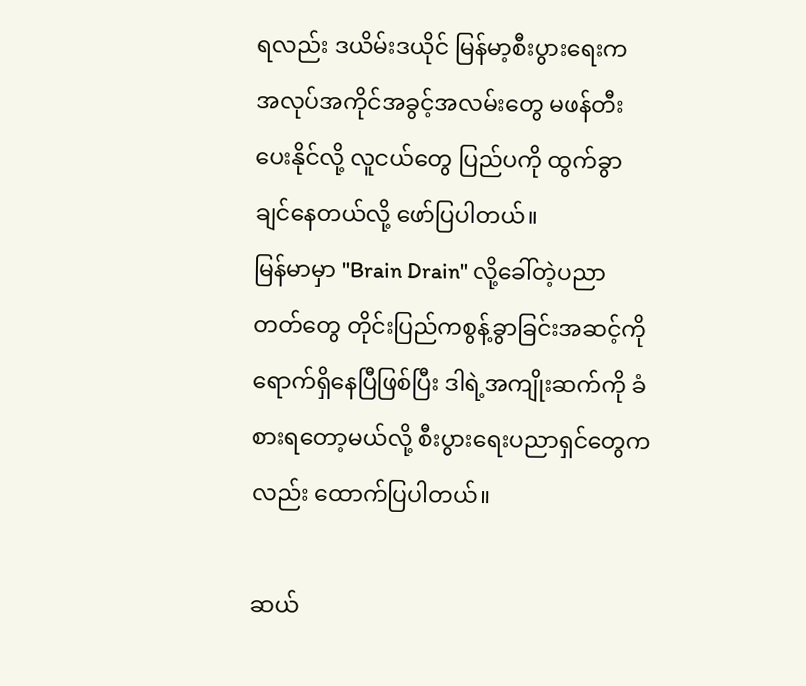ရလည်း ဒယိမ်းဒယိုင် မြန်မာ့စီးပွားရေးက အလုပ်အကိုင်အခွင့်အလမ်းတွေ မဖန်တီးပေးနိုင်လို့ လူငယ်တွေ ပြည်ပကို ထွက်ခွာချင်နေတယ်လို့ ဖော်ပြပါတယ်။
မြန်မာမှာ "Brain Drain" လို့ခေါ်တဲ့ပညာတတ်တွေ တိုင်းပြည်ကစွန့်ခွာခြင်းအဆင့်ကို ရောက်ရှိနေပြီဖြစ်ပြီး ဒါရဲ့အကျိုးဆက်ကို ခံစားရတော့မယ်လို့ စီးပွားရေးပညာရှင်တွေကလည်း ထောက်ပြပါတယ်။

ဆယ်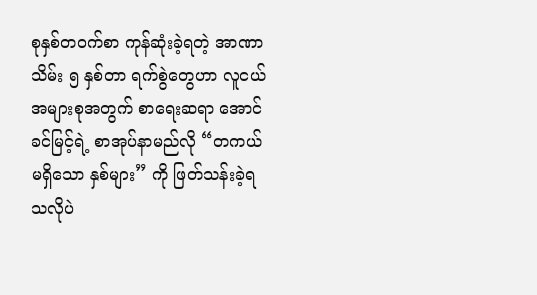စုနှစ်တဝက်စာ ကုန်ဆုံးခဲ့ရတဲ့ အာဏာသိမ်း ၅ နှစ်တာ ရက်စွဲတွေဟာ လူငယ်အများစုအတွက် စာရေးဆရာ အောင်ခင်မြင့်ရဲ့ စာအုပ်နာမည်လို “တကယ်မရှိသော နှစ်များ” ကို ဖြတ်သန်းခဲ့ရသလိုပဲ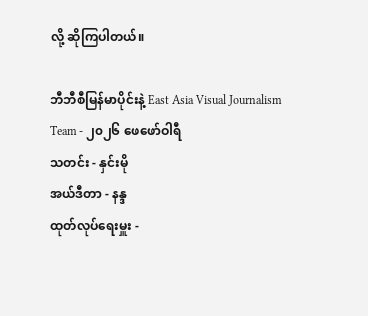လို့ ဆိုကြပါတယ်။

ဘီဘီစီမြန်မာပိုင်းနဲ့ East Asia Visual Journalism Team - ၂၀၂၆ ဖေဖော်ဝါရီ
သတင်း - နှင်းမို
အယ်ဒီတာ - နန္ဒ
ထုတ်လုပ်ရေးမှူး -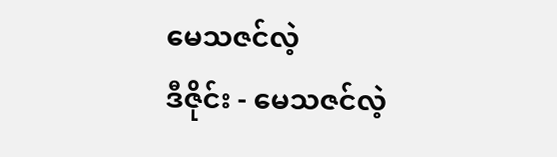မေသဇင်လဲ့
ဒီဇိုင်း - မေသဇင်လဲ့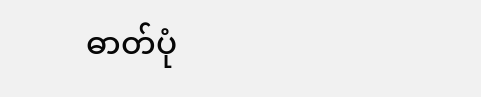ဓာတ်ပုံ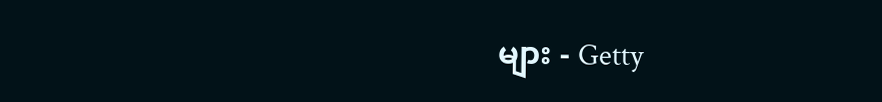များ - Getty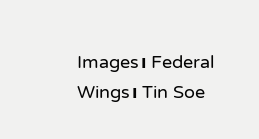Images၊ Federal Wings၊ Tin Soe